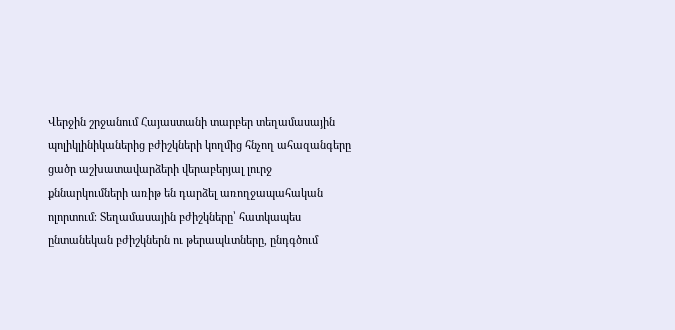Վերջին շրջանում Հայաստանի տարբեր տեղամասային պոլիկլինիկաներից բժիշկների կողմից հնչող ահազանգերը ցածր աշխատավարձերի վերաբերյալ լուրջ քննարկումների առիթ են դարձել առողջապահական ոլորտում։ Տեղամասային բժիշկները՝ հատկապես ընտանեկան բժիշկներն ու թերապևտները, ընդգծում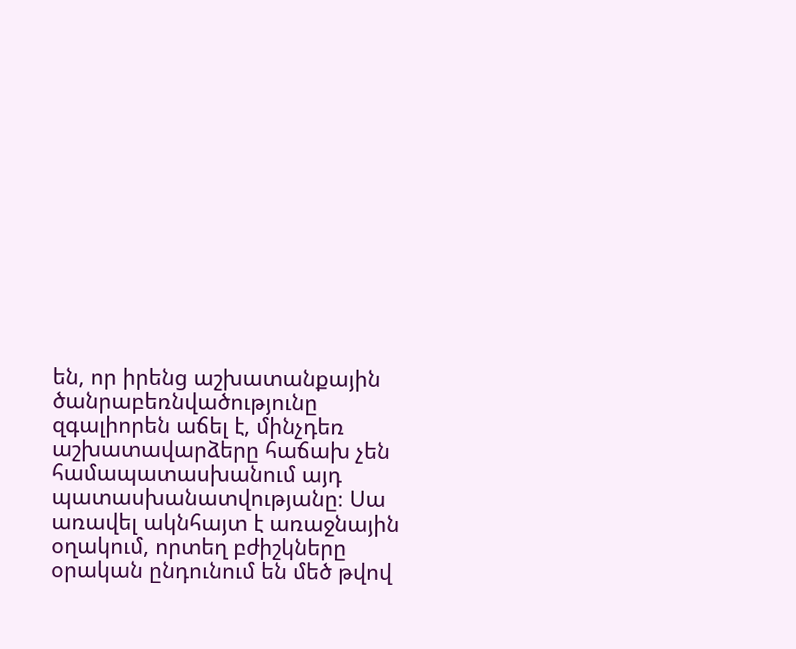են, որ իրենց աշխատանքային ծանրաբեռնվածությունը զգալիորեն աճել է, մինչդեռ աշխատավարձերը հաճախ չեն համապատասխանում այդ պատասխանատվությանը։ Սա առավել ակնհայտ է առաջնային օղակում, որտեղ բժիշկները օրական ընդունում են մեծ թվով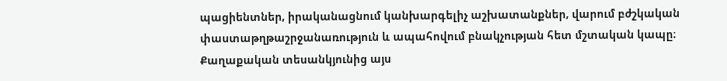պացիենտներ, իրականացնում կանխարգելիչ աշխատանքներ, վարում բժշկական փաստաթղթաշրջանառություն և ապահովում բնակչության հետ մշտական կապը։
Քաղաքական տեսանկյունից այս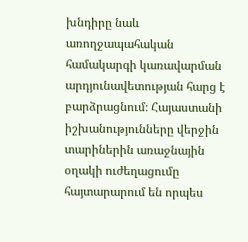խնդիրը նաև առողջապահական համակարգի կառավարման արդյունավետության հարց է բարձրացնում։ Հայաստանի իշխանությունները վերջին տարիներին առաջնային օղակի ուժեղացումը հայտարարում են որպես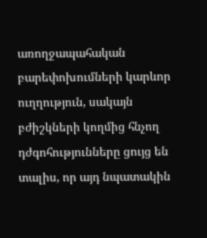առողջապահական բարեփոխումների կարևոր ուղղություն, սակայն բժիշկների կողմից հնչող դժգոհությունները ցույց են տալիս, որ այդ նպատակին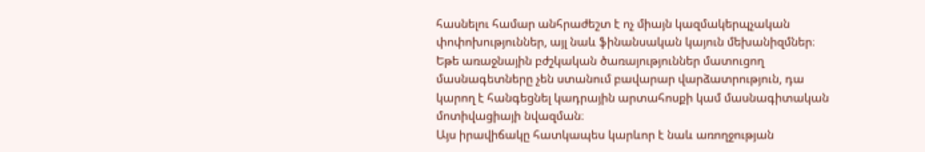հասնելու համար անհրաժեշտ է ոչ միայն կազմակերպչական փոփոխություններ, այլ նաև ֆինանսական կայուն մեխանիզմներ։ Եթե առաջնային բժշկական ծառայություններ մատուցող մասնագետները չեն ստանում բավարար վարձատրություն, դա կարող է հանգեցնել կադրային արտահոսքի կամ մասնագիտական մոտիվացիայի նվազման։
Այս իրավիճակը հատկապես կարևոր է նաև առողջության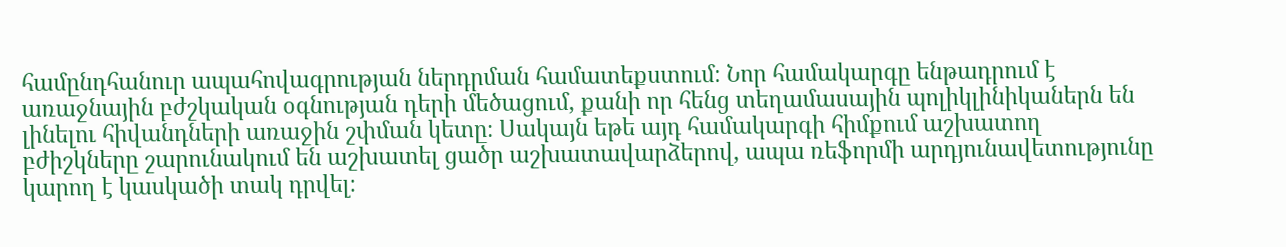համընդհանուր ապահովագրության ներդրման համատեքստում։ Նոր համակարգը ենթադրում է առաջնային բժշկական օգնության դերի մեծացում, քանի որ հենց տեղամասային պոլիկլինիկաներն են լինելու հիվանդների առաջին շփման կետը։ Սակայն եթե այդ համակարգի հիմքում աշխատող բժիշկները շարունակում են աշխատել ցածր աշխատավարձերով, ապա ռեֆորմի արդյունավետությունը կարող է կասկածի տակ դրվել։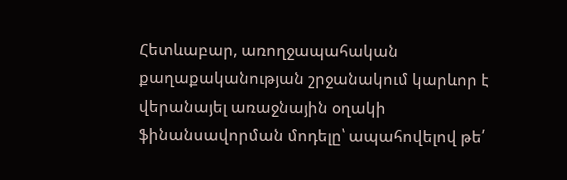Հետևաբար, առողջապահական քաղաքականության շրջանակում կարևոր է վերանայել առաջնային օղակի ֆինանսավորման մոդելը՝ ապահովելով թե՛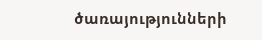ծառայությունների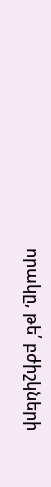որակը, թե՛ բժիշկների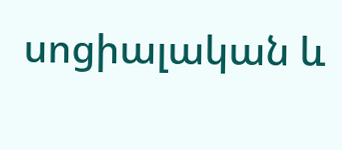սոցիալական և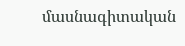մասնագիտական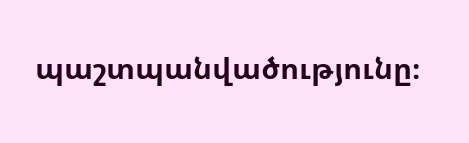պաշտպանվածությունը։